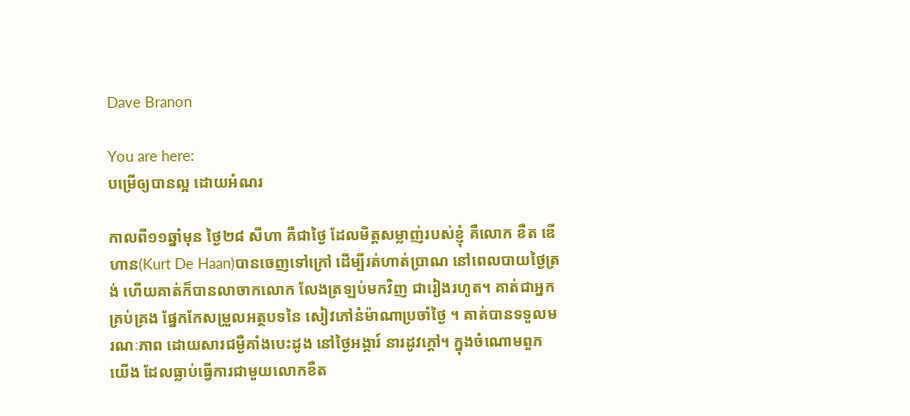Dave Branon

You are here:
បម្រើឲ្យបានល្អ ដោយអំណរ

កាលពី១១ឆ្នាំមុន ថ្ងៃ២៨ សីហា គឺជាថ្ងៃ ដែលមិត្តសម្លាញ់របស់ខ្ញុំ គឺលោក ខឺត ឌើហាន(Kurt De Haan)បានចេញទៅក្រៅ ដើម្បីរត់ហាត់ប្រាណ នៅពេលបាយថ្ងៃត្រង់ ហើយគាត់ក៏បានលាចាកលោក លែងត្រឡប់មកវិញ ជារៀងរហូត។ គាត់ជាអ្នកគ្រប់គ្រង ផ្នែកកែសម្រួលអត្ថបទនៃ សៀវភៅនំម៉ាណាប្រចាំថ្ងៃ ។ គាត់បានទទួលមរណៈភាព ដោយសារជម្ងឺគាំងបេះដូង នៅថ្ងៃអង្គារ៍ នារដូវក្តៅ។ ក្នុងចំណោមពួកយើង ដែលធ្លាប់ធ្វើការជាមួយលោកខឺត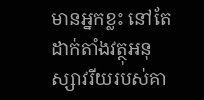មានអ្នកខ្លះ នៅតែដាក់តាំងវត្ថុអនុស្សាវរីយរបស់គា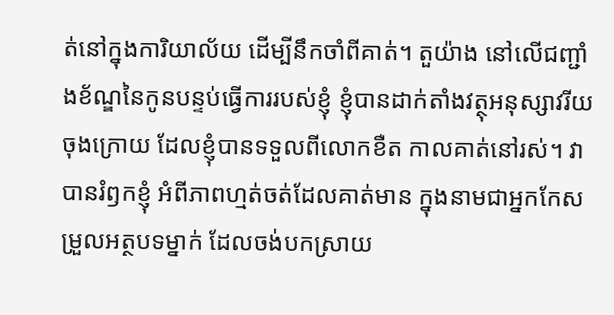ត់នៅក្នុងការិយាល័យ ដើម្បីនឹកចាំពីគាត់។ តួយ៉ាង នៅលើជញ្ជាំងខ័ណ្ឌនៃកូនបន្ទប់ធ្វើការរបស់ខ្ញុំ ខ្ញុំបានដាក់តាំងវត្ថុអនុស្សាវរីយចុងក្រោយ ដែលខ្ញុំបានទទួលពីលោកខឺត កាលគាត់នៅរស់។ វាបានរំឭកខ្ញុំ អំពីភាពហ្មត់ចត់ដែលគាត់មាន ក្នុងនាមជាអ្នកកែសម្រួលអត្ថបទម្នាក់ ដែលចង់បកស្រាយ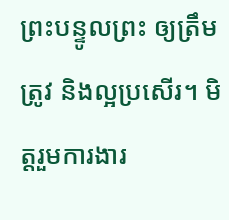ព្រះបន្ទូលព្រះ ឲ្យត្រឹមត្រូវ និងល្អប្រសើរ។ មិត្តរួមការងារ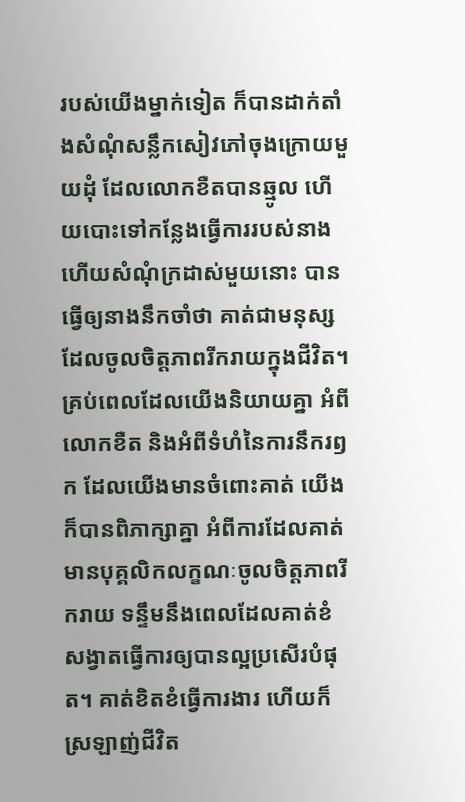របស់យើងម្នាក់ទៀត ក៏បានដាក់តាំងសំណុំសន្លឹកសៀវភៅចុងក្រោយមួយដុំ ដែលលោកខឺតបានឆ្មូល ហើយបោះទៅកន្លែងធ្វើការរបស់នាង ហើយសំណុំក្រដាស់មួយនោះ បានធ្វើឲ្យនាងនឹកចាំថា គាត់ជាមនុស្សដែលចូលចិត្តភាពរីករាយក្នុងជីវិត។ គ្រប់ពេលដែលយើងនិយាយគ្នា អំពីលោកខឺត និងអំពីទំហំនៃការនឹករឭក ដែលយើងមានចំពោះគាត់ យើងក៏បានពិភាក្សាគ្នា អំពីការដែលគាត់មានបុគ្គលិកលក្ខណៈចូលចិត្តភាពរីករាយ ទន្ទឹមនឹងពេលដែលគាត់ខំសង្វាតធ្វើការឲ្យបានល្អប្រសើរបំផុត។ គាត់ខិតខំធ្វើការងារ ហើយក៏ស្រឡាញ់ជីវិត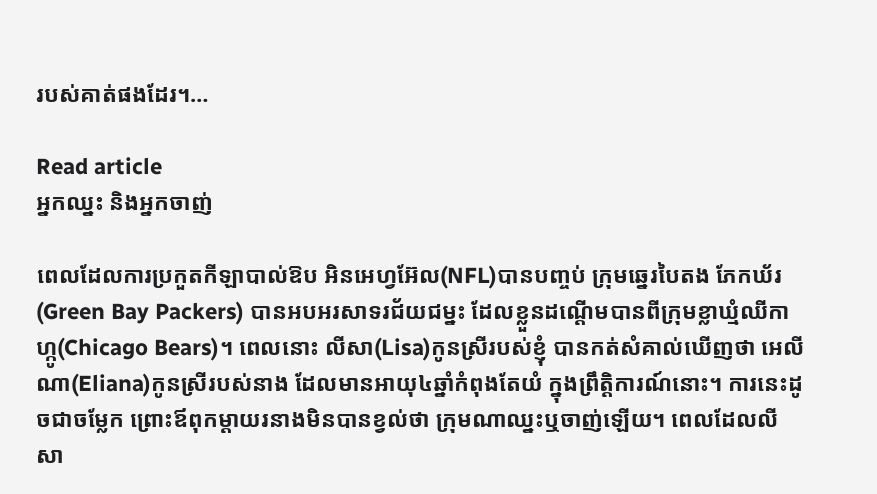របស់គាត់ផងដែរ។…

Read article
អ្នកឈ្នះ និងអ្នកចាញ់

ពេលដែលការប្រកួតកីឡាបាល់ឱប អិនអេហ្វអ៊ែល(NFL)បានបញ្ចប់ ក្រុមឆ្នេរបៃតង ភែកឃ័រ(Green Bay Packers) បានអបអរសាទរជ័យជម្នះ ដែលខ្លួនដណ្តើមបានពីក្រុមខ្លាឃ្មំឈីកាហ្កូ(Chicago Bears)។ ពេលនោះ លីសា(Lisa)កូនស្រីរបស់ខ្ញុំ បានកត់សំគាល់ឃើញថា អេលីណា(Eliana)កូនស្រីរបស់នាង ដែលមានអាយុ៤ឆ្នាំកំពុងតែយំ ក្នុងព្រឹត្តិការណ៍នោះ។ ការនេះដូចជាចម្លែក ព្រោះឪពុកម្តាយរនាងមិនបានខ្វល់ថា ក្រុមណាឈ្នះឬចាញ់ឡើយ។ ពេលដែលលីសា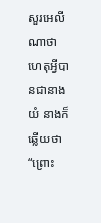សួរអេលីណាថា ហេតុអ្វីបានជានាងយំ នាងក៏ឆ្លើយថា “ព្រោះ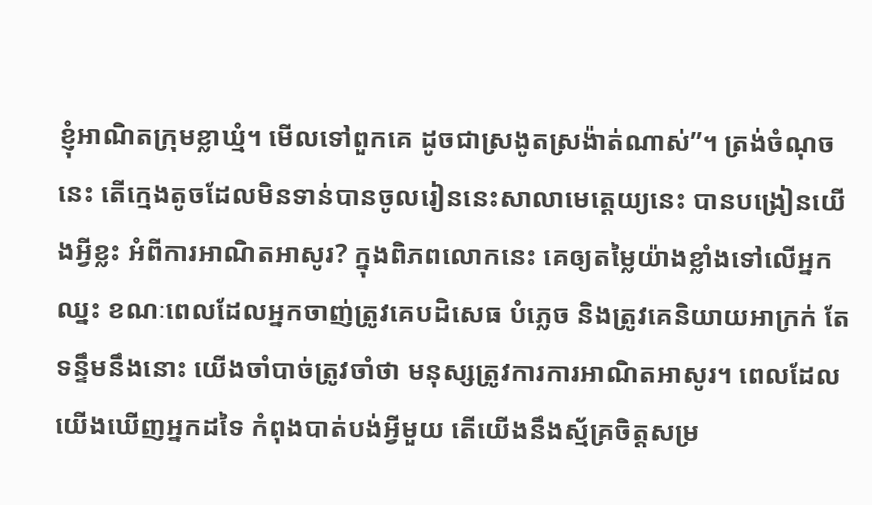ខ្ញុំអាណិតក្រុមខ្លាឃ្មំ។ មើលទៅពួកគេ ដូចជាស្រងូតស្រង៉ាត់ណាស់”។ ត្រង់ចំណុចនេះ តើក្មេងតូចដែលមិនទាន់បានចូលរៀននេះសាលាមេត្តេយ្យនេះ បានបង្រៀនយើងអ្វីខ្លះ អំពីការអាណិតអាសូរ? ក្នុងពិភពលោកនេះ គេឲ្យតម្លៃយ៉ាងខ្លាំងទៅលើអ្នកឈ្នះ ខណៈពេលដែលអ្នកចាញ់ត្រូវគេបដិសេធ បំភ្លេច និងត្រូវគេនិយាយអាក្រក់ តែទន្ទឹមនឹងនោះ យើងចាំបាច់ត្រូវចាំថា មនុស្សត្រូវការការអាណិតអាសូរ។ ពេលដែលយើងឃើញអ្នកដទៃ កំពុងបាត់បង់អ្វីមួយ តើយើងនឹងស្ម័គ្រចិត្តសម្រ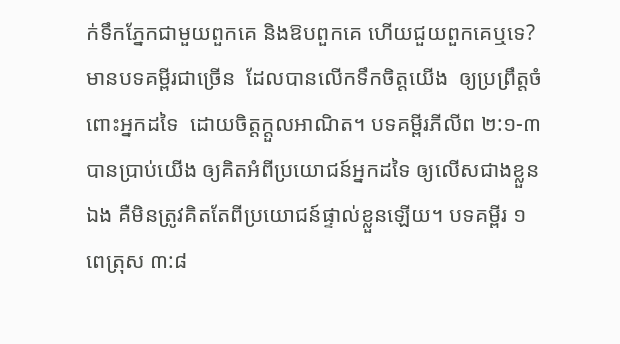ក់ទឹកភ្នែកជាមួយពួកគេ និងឱបពួកគេ ហើយជួយពួកគេឬទេ? មានបទគម្ពីរជាច្រើន  ដែលបានលើកទឹកចិត្តយើង  ឲ្យប្រព្រឹត្តចំពោះអ្នកដទៃ  ដោយចិត្តក្តួលអាណិត។ បទគម្ពីរភីលីព ២:១-៣ បានប្រាប់យើង ឲ្យគិតអំពីប្រយោជន៍អ្នកដទៃ ឲ្យលើសជាងខ្លួនឯង គឺមិនត្រូវគិតតែពីប្រយោជន៍ផ្ទាល់ខ្លួនឡើយ។ បទគម្ពីរ ១ពេត្រុស ៣:៨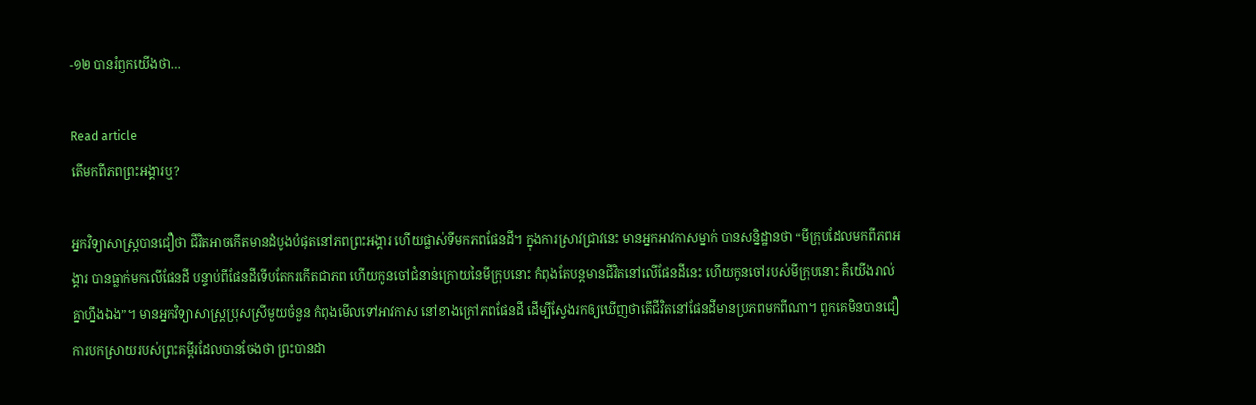-១២ បានរំឭកយើងថា…

Read article
តើមកពីភពព្រះអង្គារឬ?

អ្នកវិទ្យាសាស្រ្តបានជឿថា ជីវិតអាចកើតមានដំបូងបំផុតនៅភពព្រះអង្គារ ហើយផ្លាស់ទីមកភពផែនដី។ ក្នុងការស្រាវជ្រាវនេះ មានអ្នកអាវកាសម្នាក់ បានសន្និដ្ឋានថា “មីក្រុបដែលមកពីភពអង្គារ បានធ្លាក់មកលើផែនដី បន្ទាប់ពីផែនដីទើបតែករកើតជាភព ហើយកូនចៅជំនាន់ក្រោយនៃមីក្រុបនោះ កំពុងតែបន្តមានជីវិតនៅលើផែនដីនេះ ហើយកូនចៅរបស់មីក្រុបនោះ គឺយើងរាល់គ្នាហ្នឹងឯង”។ មានអ្នកវិទ្យាសាស្ត្រប្រុសស្រីមួយចំនួន កំពុងមើលទៅអាវកាស នៅខាងក្រៅភពផែនដី ដើម្បីស្វែងរកឲ្យឃើញថាតើជីវិតនៅផែនដីមានប្រភពមកពីណា។ ពួកគេមិនបានជឿការបកស្រាយរបស់ព្រះគម្ពីរដែលបានចែងថា ព្រះបានដា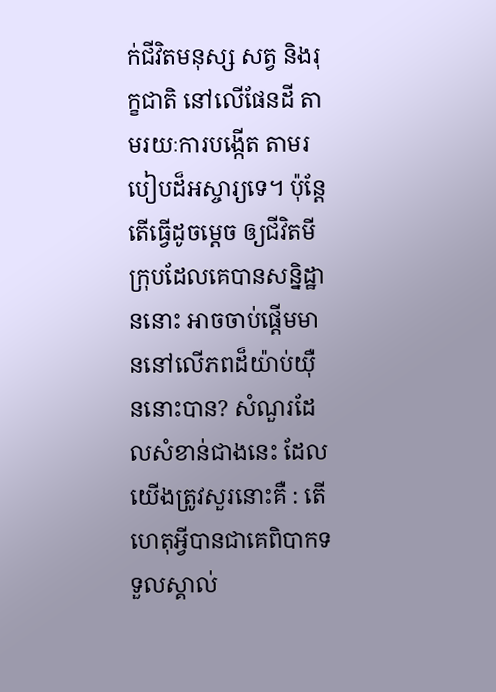ក់ជីវិតមនុស្ស សត្វ និងរុក្ខជាតិ នៅលើផែនដី តាមរយៈការបង្កើត តាមរបៀបដ៏អស្ចារ្យទេ។ ប៉ុន្តែ តើធ្វើដូចម្តេច ឲ្យជីវិតមីក្រុបដែលគេបានសន្និដ្ឋាននោះ អាចចាប់ផ្តើមមាននៅលើភពដ៏យ៉ាប់យ៉ឺននោះបាន? សំណួរដែលសំខាន់ជាងនេះ ដែលយើងត្រូវសួរនោះគឺ : តើហេតុអ្វីបានជាគេពិបាកទទួលស្គាល់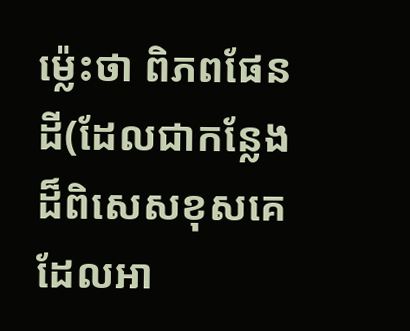ម្ល៉េះថា ពិភពផែនដី(ដែលជាកន្លែងដ៏ពិសេសខុសគេ ដែលអា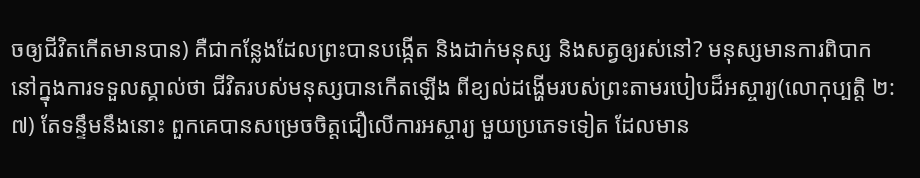ចឲ្យជីវិតកើតមានបាន) គឺជាកន្លែងដែលព្រះបានបង្កើត និងដាក់មនុស្ស និងសត្វឲ្យរស់នៅ? មនុស្សមានការពិបាក នៅក្នុងការទទួលស្គាល់ថា ជីវិតរបស់មនុស្សបានកើតឡើង ពីខ្យល់ដង្ហើមរបស់ព្រះតាមរបៀបដ៏អស្ចារ្យ(លោកុប្បត្តិ ២:៧) តែទន្ទឹមនឹងនោះ ពួកគេបានសម្រេចចិត្តជឿលើការអស្ចារ្យ មួយប្រភេទទៀត ដែលមាន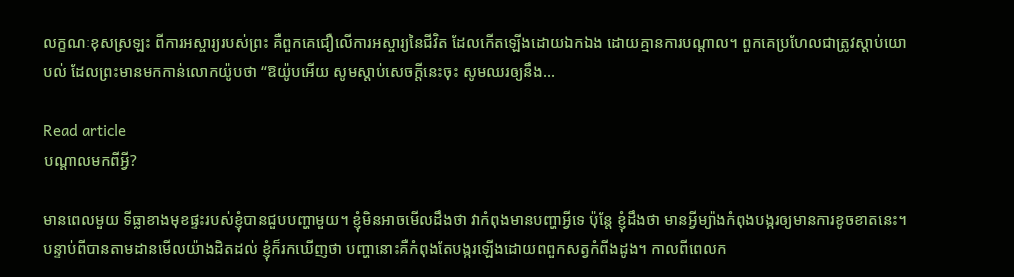លក្ខណៈខុសស្រឡះ ពីការអស្ចារ្យរបស់ព្រះ គឺពួកគេជឿលើការអស្ចារ្យនៃជីវិត ដែលកើតឡើងដោយឯកឯង ដោយគ្មានការបណ្តាល។ ពួកគេប្រហែលជាត្រូវស្តាប់យោបល់ ដែលព្រះមានមកកាន់លោកយ៉ូបថា “ឱយ៉ូបអើយ សូមស្តាប់សេចក្តីនេះចុះ សូមឈរឲ្យនឹង…

Read article
បណ្តាលមកពីអ្វី?

មានពេលមួយ ទីធ្លាខាងមុខផ្ទះរបស់ខ្ញុំបានជួបបញ្ហាមួយ។ ខ្ញុំមិនអាចមើលដឹងថា វាកំពុងមានបញ្ហាអ្វីទេ ប៉ុន្តែ ខ្ញុំដឹងថា មានអ្វីម្យ៉ាងកំពុងបង្ករឲ្យមានការខូចខាតនេះ។ បន្ទាប់ពីបានតាមដានមើលយ៉ាងដិតដល់ ខ្ញុំក៏រកឃើញថា បញ្ហានោះគឺកំពុងតែបង្ករឡើងដោយពពួកសត្វកំពីងដូង។ កាលពីពេលក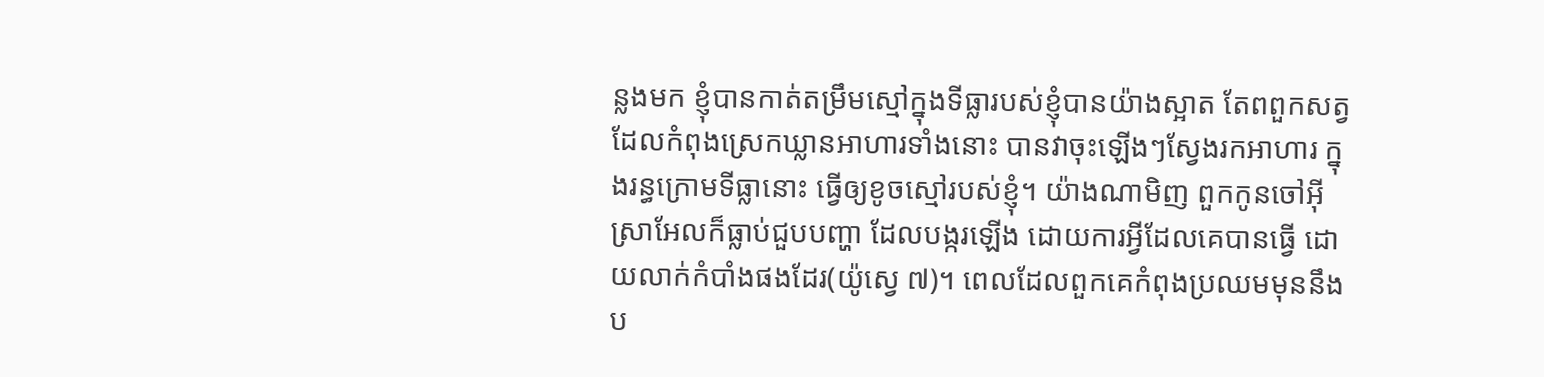ន្លងមក ខ្ញុំបានកាត់តម្រឹមស្មៅក្នុងទីធ្លារបស់ខ្ញុំបានយ៉ាងស្អាត តែពពួកសត្វដែលកំពុងស្រេកឃ្លានអាហារទាំងនោះ បានវាចុះឡើងៗស្វែងរកអាហារ ក្នុងរន្ធក្រោមទីធ្លានោះ ធ្វើឲ្យខូចស្មៅរបស់ខ្ញុំ។ យ៉ាងណាមិញ ពួកកូនចៅអ៊ីស្រាអែលក៏ធ្លាប់ជួបបញ្ហា ដែលបង្ករឡើង ដោយការអ្វីដែលគេបានធ្វើ ដោយលាក់កំបាំងផងដែរ(យ៉ូស្វេ ៧)។ ពេលដែលពួកគេកំពុងប្រឈមមុននឹងប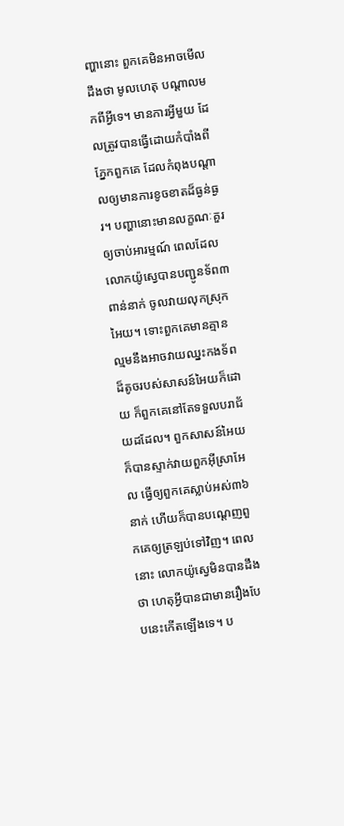ញ្ហានោះ ពួកគេមិនអាចមើលដឹងថា មូលហេតុ បណ្តាលមកពីអ្វីទេ។ មានការអ្វីមួយ ដែលត្រូវបានធ្វើដោយកំបាំងពីភ្នែកពួកគេ ដែលកំពុងបណ្តាលឲ្យមានការខូចខាតដ៏ធ្ងន់ធ្ងរ។ បញ្ហានោះមានលក្ខណៈគួរឲ្យចាប់អារម្មណ៍ ពេលដែលលោកយ៉ូស្វេបានបញ្ជូនទ័ព៣ពាន់នាក់ ចូលវាយលុកស្រុកអៃយ។ ទោះពួកគេមានគ្មានល្មមនឹងអាចវាយឈ្នះកងទ័ពដ៏តូចរបស់សាសន៍អៃយក៏ដោយ ក៏ពួកគេនៅតែទទួលបរាជ័យដដែល។ ពួកសាសន៍អៃយក៏បានស្ទាក់វាយពួកអ៊ីស្រាអែល ធ្វើឲ្យពួកគេស្លាប់អស់៣៦នាក់ ហើយក៏បានបណ្តេញពួកគេឲ្យត្រឡប់ទៅវិញ។ ពេលនោះ លោកយ៉ូស្វេមិនបានដឹងថា ហេតុអ្វីបានជាមានរឿងបែបនេះកើតឡើងទេ។ ប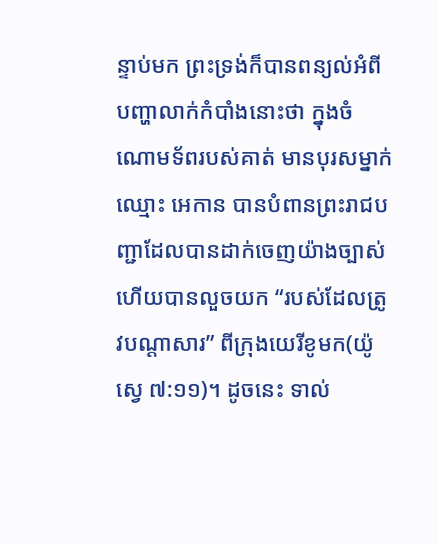ន្ទាប់មក ព្រះទ្រង់ក៏បានពន្យល់អំពីបញ្ហាលាក់កំបាំងនោះថា ក្នុងចំណោមទ័ពរបស់គាត់ មានបុរសម្នាក់ឈ្មោះ អេកាន បានបំពានព្រះរាជបញ្ជាដែលបានដាក់ចេញយ៉ាងច្បាស់ ហើយបានលួចយក “របស់ដែលត្រូវបណ្តាសារ” ពីក្រុងយេរីខូមក(យ៉ូស្វេ ៧:១១)។ ដូចនេះ ទាល់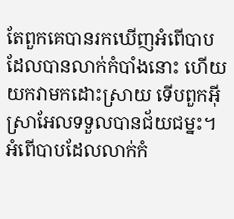តែពួកគេបានរកឃើញអំពើបាបដែលបានលាក់កំបាំងនោះ ហើយយកវាមកដោះស្រាយ ទើបពួកអ៊ីស្រាអែលទទួលបានជ័យជម្នះ។ អំពើបាបដែលលាក់កំ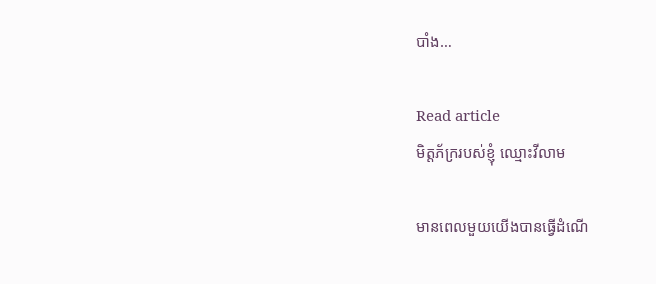បាំង…

Read article
មិត្តភ័ក្ររបស់ខ្ញុំ ឈ្មោះវីលាម

មានពេលមួយយើងបានធ្វើដំណើ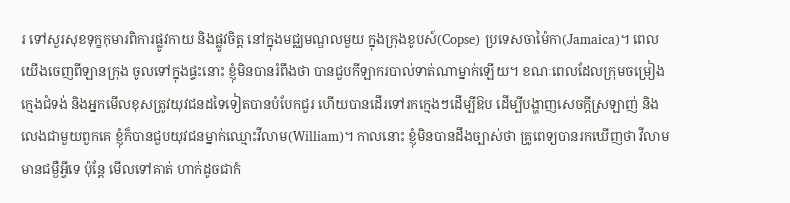រ ទៅសួរសុខទុក្ខកុមារពិការផ្លូវកាយ និងផ្លូវចិត្ត នៅក្នុងមជ្ឈមណ្ឌលមួយ ក្នុងក្រុងខូបស៍(Copse) ប្រទេសចាម៉ៃកា(Jamaica)។ ពេលយើងចេញពីឡានក្រុង ចូលទៅក្នុងផ្ទះនោះ ខ្ញុំមិនបានរំពឹងថា បានជួបកីឡាករបាល់ទាត់ណាម្នាក់ឡើយ។ ខណៈពេលដែលក្រុមចម្រៀងក្មេងជំទង់ និងអ្នកមើលខុសត្រូវយុវជនដទៃទៀតបានបំបែកជួរ ហើយបានដើរទៅរកក្មេងៗដើម្បីឱប ដើម្បីបង្ហាញសេចក្តីស្រឡាញ់ និងលេងជាមួយពួកគេ ខ្ញុំក៏បានជួបយុវជនម្នាក់ឈ្មោះវីលាម(William)។ កាលនោះ ខ្ញុំមិនបានដឹងច្បាស់ថា គ្រូពេទ្យបានរកឃើញថា វីលាមមានជម្ងឺអ្វីទេ ប៉ុន្តែ មើលទៅគាត់ ហាក់ដូចជាកំ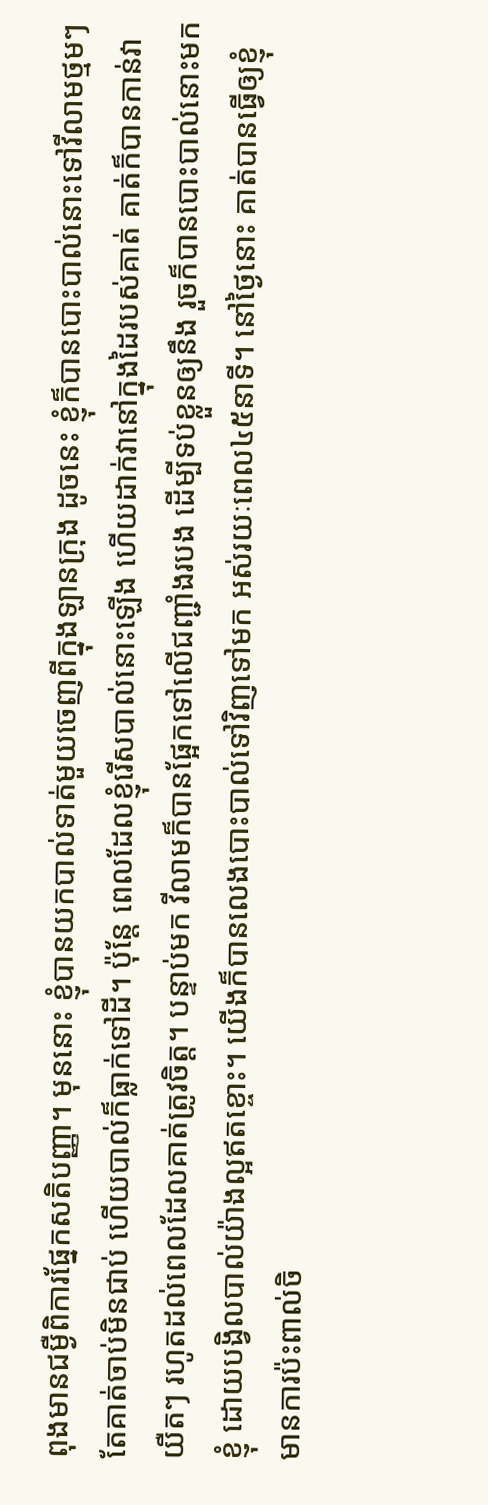ពុងមានជម្ងឺពិការផ្នែកសតិបញ្ញា។ មុននោះ ខ្ញុំបានយកបាល់ទាត់មួយចេញពីក្នុងឡានក្រុង ដូចនេះ ខ្ញុំក៏បានបោះបាល់នោះទៅវីលាមថ្មមៗ តែគាត់ចាប់មិនជាប់ ហើយបាល់ក៏ធ្លាក់ទៅដី។ ប៉ុន្តែ ពេលដែលខ្ញុំរើសបាល់នោះឡើង ហើយដាក់វានៅក្នុងដៃរបស់គាត់ គាត់ក៏បានកាន់វាយឺតៗ រហូតដល់ពេលដែលគាត់ត្រូវចិត្ត។ បន្ទាប់មក វីលាមក៏បានផ្អែកទៅលើជញ្ជាំងរបង ដើម្បីទប់ខ្លួនឲ្យនឹង រួចក៏បានបោះបាល់នោះមកខ្ញុំ ដោយបង្វិលបាល់យ៉ាងល្អឥតខ្ចោះ។ យើងក៏បានលេងបោះបាល់ទៅវិញទៅមក អស់រយៈពេល៤៥នាទី។ នៅថ្ងៃនោះ គាត់បានធ្វើឲ្យខ្ញុំមានការប៉ះពាល់ចិ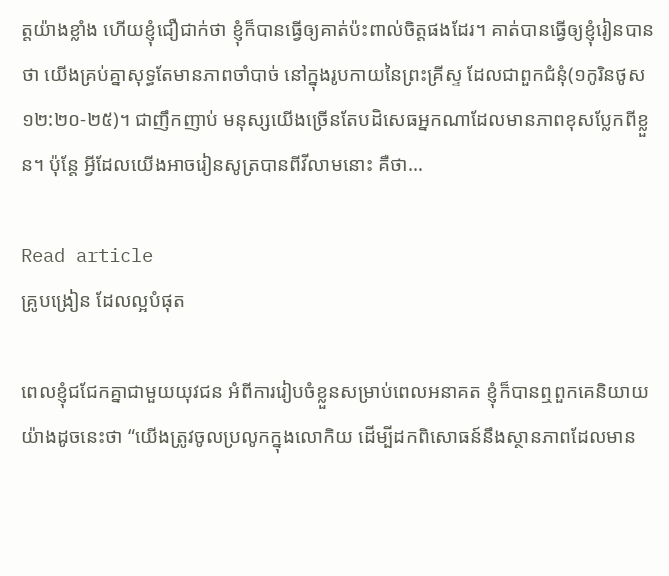ត្តយ៉ាងខ្លាំង ហើយខ្ញុំជឿជាក់ថា ខ្ញុំក៏បានធ្វើឲ្យគាត់ប៉ះពាល់ចិត្តផងដែរ។ គាត់បានធ្វើឲ្យខ្ញុំរៀនបានថា យើងគ្រប់គ្នាសុទ្ធតែមានភាពចាំបាច់ នៅក្នុងរូបកាយនៃព្រះគ្រីស្ទ ដែលជាពួកជំនុំ(១កូរិនថូស ១២:២០-២៥)។ ជាញឹកញាប់ មនុស្សយើងច្រើនតែបដិសេធអ្នកណាដែលមានភាពខុសប្លែកពីខ្លួន។ ប៉ុន្តែ អ្វីដែលយើងអាចរៀនសូត្របានពីវីលាមនោះ គឺថា…

Read article
គ្រូបង្រៀន ដែលល្អបំផុត

ពេលខ្ញុំជជែកគ្នាជាមួយយុវជន អំពីការរៀបចំខ្លួនសម្រាប់ពេលអនាគត ខ្ញុំក៏បានឮពួកគេនិយាយ យ៉ាងដូចនេះថា “យើងត្រូវចូលប្រលូកក្នុងលោកិយ ដើម្បីដកពិសោធន៍នឹងស្ថានភាពដែលមាន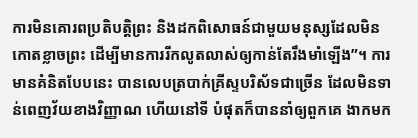ការមិនគោរពប្រតិបត្តិព្រះ និងដកពិសោធន៍ជាមួយមនុស្សដែលមិនកោតខ្លាចព្រះ ដើម្បីមានការរីកលូតលាស់ឲ្យកាន់តែរឹងមាំឡើង”។ ការមានគំនិតបែបនេះ បានលេបត្របាក់គ្រីស្ទបរិស័ទជាច្រើន ដែលមិនទាន់ពេញវ័យខាងវិញ្ញាណ ហើយនៅទី បំផុតក៏បាននាំឲ្យពួកគេ ងាកមក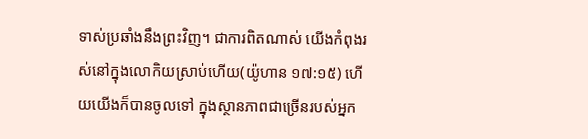ទាស់ប្រឆាំងនឹងព្រះវិញ។ ជាការពិតណាស់ យើងកំពុងរស់នៅក្នុងលោកិយស្រាប់ហើយ(យ៉ូហាន ១៧:១៥) ហើយយើងក៏បានចូលទៅ ក្នុងស្ថានភាពជាច្រើនរបស់អ្នក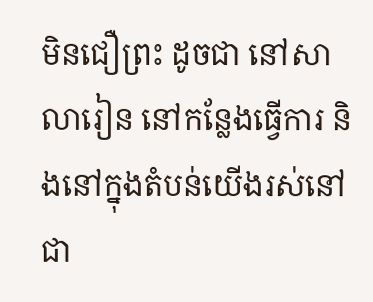មិនជឿព្រះ ដូចជា នៅសាលារៀន នៅកន្លែងធ្វើការ និងនៅក្នុងតំបន់យើងរស់នៅជា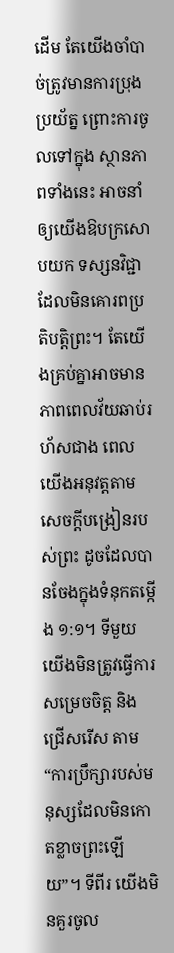ដើម តែយើងចាំបាច់ត្រូវមានការប្រុងប្រយ័ត្ន ព្រោះការចូលទៅក្នុង ស្ថានភាពទាំងនេះ អាចនាំឲ្យយើងឱបក្រសោបយក ទស្សនវិជ្ជាដែលមិនគោរពប្រតិបត្តិព្រះ។ តែយើងគ្រប់គ្នាអាចមានភាពពេលវ័យឆាប់រហ័សជាង ពេលយើងអនុវត្តតាមសេចក្តីបង្រៀនរបស់ព្រះ ដូចដែលបានចែងក្នុងទំនុកតម្កើង ១:១។ ទីមួយ យើងមិនត្រូវធ្វើការសម្រេចចិត្ត និងជ្រើសរើស តាម “ការប្រឹក្សារបស់មនុស្សដែលមិនកោតខ្លាចព្រះឡើយ”។ ទីពីរ យើងមិនគួរចូល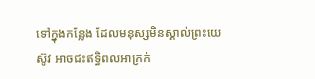ទៅក្នុងកន្លែង ដែលមនុស្សមិនស្គាល់ព្រះយេស៊ូវ អាចជះឥទ្ធិពលអាក្រក់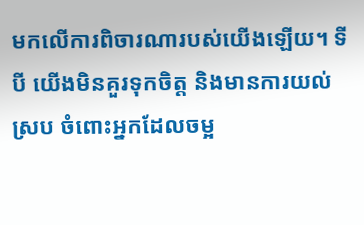មកលើការពិចារណារបស់យើងឡើយ។ ទីបី យើងមិនគួរទុកចិត្ត និងមានការយល់ស្រប ចំពោះអ្នកដែលចម្អ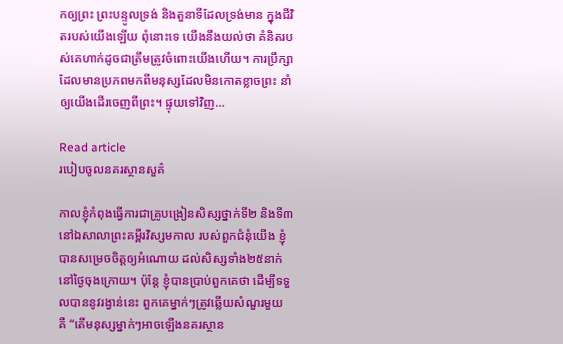កឲ្យព្រះ ព្រះបន្ទូលទ្រង់ និងតួនាទីដែលទ្រង់មាន ក្នុងជីវិតរបស់យើងឡើយ ពុំនោះទេ យើងនឹងយល់ថា គំនិតរបស់គេហាក់ដូចជាត្រឹមត្រូវចំពោះយើងហើយ។ ការប្រឹក្សាដែលមានប្រភពមកពីមនុស្សដែលមិនកោតខ្លាចព្រះ នាំឲ្យយើងដើរចេញពីព្រះ។ ផ្ទុយទៅវិញ…

Read article
របៀបចូលនគរស្ថានសួគ៌

កាលខ្ញុំកំពុងធ្វើការជាគ្រូបង្រៀនសិស្សថ្នាក់ទី២ និងទី៣ នៅឯសាលាព្រះគម្ពីរវិស្សមកាល របស់ពួកជំនុំយើង ខ្ញុំបានសម្រេចចិត្តឲ្យអំណោយ ដល់សិស្សទាំង២៥នាក់ នៅថ្ងៃចុងក្រោយ។ ប៉ុន្តែ ខ្ញុំបានប្រាប់ពួកគេថា ដើម្បីទទួលបាននូវរង្វាន់នេះ ពួកគេម្នាក់ៗត្រូវឆ្លើយសំណួរមួយ គឺ “តើមនុស្សម្នាក់ៗអាចឡើងនគរស្ថាន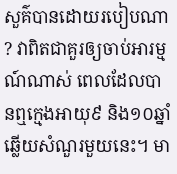សួគ៌បានដោយរបៀបណា? វាពិតជាគួរឲ្យចាប់អារម្មណ៍ណាស់ ពេលដែលបានឮក្មេងអាយុ៩ និង១០ឆ្នាំឆ្លើយសំណួរមួយនេះ។ មា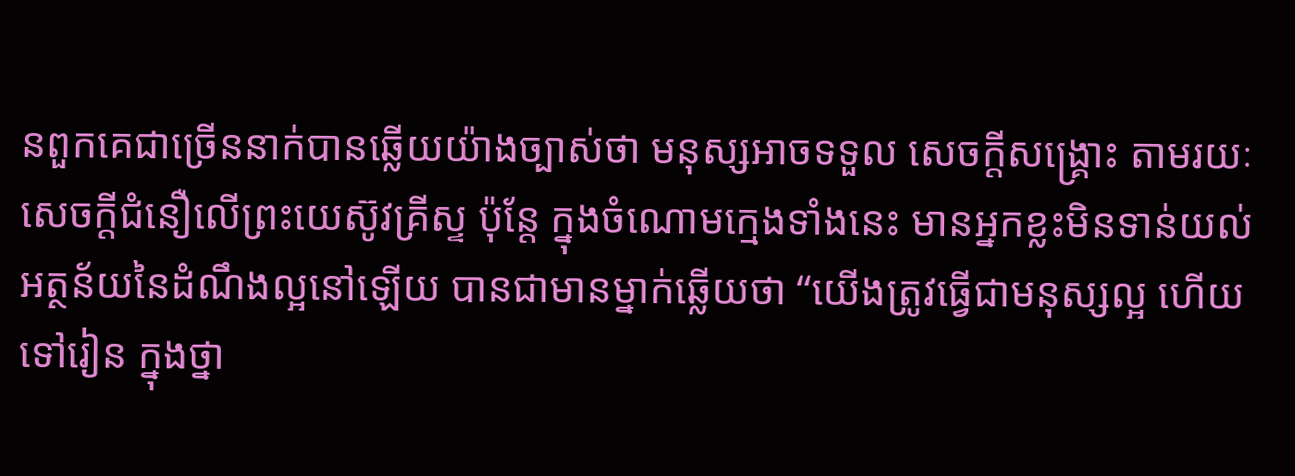នពួកគេជាច្រើននាក់បានឆ្លើយយ៉ាងច្បាស់ថា មនុស្សអាចទទួល សេចក្តីសង្គ្រោះ តាមរយៈសេចក្តីជំនឿលើព្រះយេស៊ូវគ្រីស្ទ ប៉ុន្តែ ក្នុងចំណោមក្មេងទាំងនេះ មានអ្នកខ្លះមិនទាន់យល់អត្ថន័យនៃដំណឹងល្អនៅឡើយ បានជាមានម្នាក់ឆ្លើយថា “យើងត្រូវធ្វើជាមនុស្សល្អ ហើយទៅរៀន ក្នុងថ្នា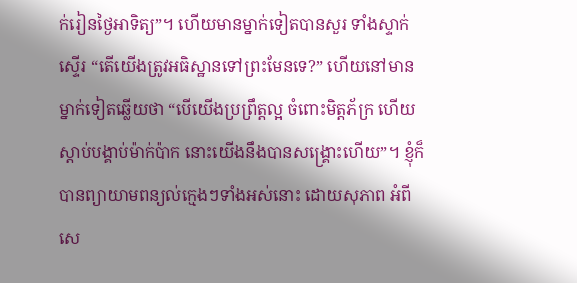ក់រៀនថ្ងៃអាទិត្យ”។ ហើយមានម្នាក់ទៀតបានសួរ ទាំងស្ទាក់ស្ទើរ “តើយើងត្រូវអធិស្ឋានទៅព្រះមែនទេ?” ហើយនៅមានម្នាក់ទៀតឆ្លើយថា “បើយើងប្រព្រឹត្តល្អ ចំពោះមិត្តភ័ក្រ ហើយស្តាប់បង្គាប់ម៉ាក់ប៉ាក នោះយើងនឹងបានសង្រ្គោះហើយ”។ ខ្ញុំក៏បានព្យាយាមពន្យល់ក្មេងៗទាំងអស់នោះ ដោយសុភាព អំពីសេ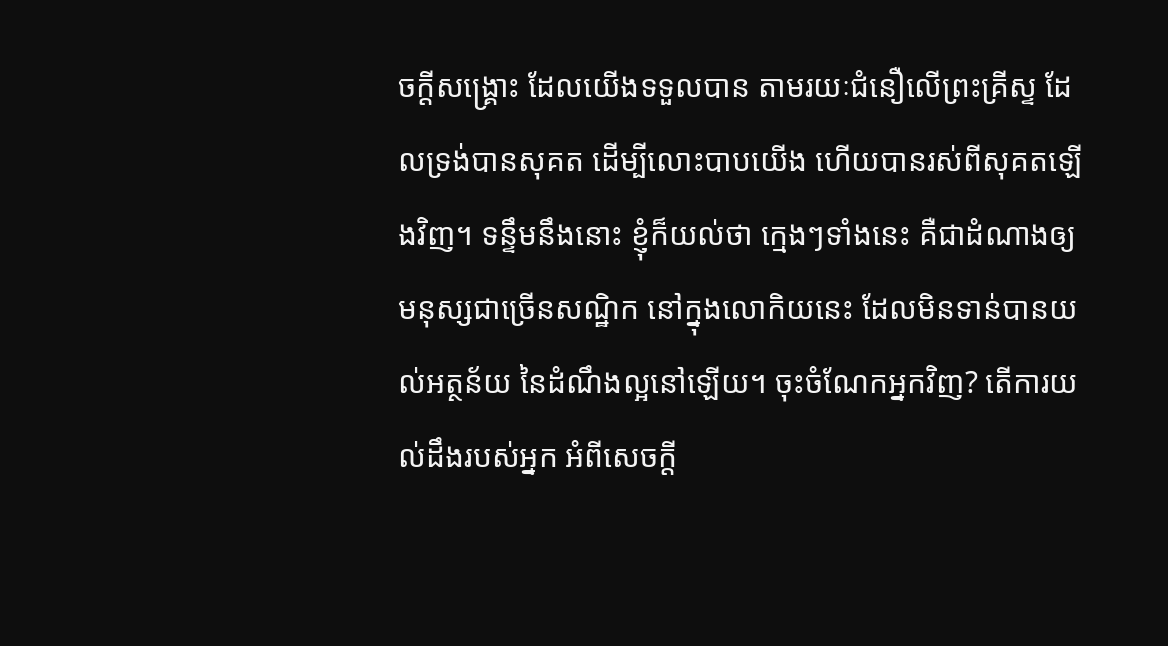ចក្តីសង្រ្គោះ ដែលយើងទទួលបាន តាមរយៈជំនឿលើព្រះគ្រីស្ទ ដែលទ្រង់បានសុគត ដើម្បីលោះបាបយើង ហើយបានរស់ពីសុគតឡើងវិញ។ ទន្ទឹមនឹងនោះ ខ្ញុំក៏យល់ថា ក្មេងៗទាំងនេះ គឺជាដំណាងឲ្យមនុស្សជាច្រើនសណ្ឋិក នៅក្នុងលោកិយនេះ ដែលមិនទាន់បានយល់អត្ថន័យ នៃដំណឹងល្អនៅឡើយ។ ចុះចំណែកអ្នកវិញ? តើការយល់ដឹងរបស់អ្នក អំពីសេចក្តី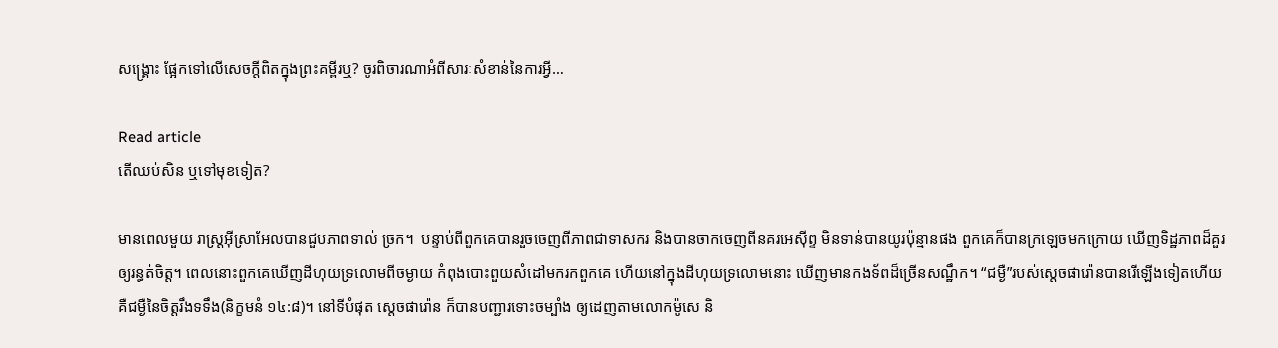សង្គ្រោះ ផ្អែកទៅលើសេចក្តីពិតក្នុងព្រះគម្ពីរឬ? ចូរពិចារណាអំពីសារៈសំខាន់នៃការអ្វី…

Read article
តើឈប់សិន ឬទៅមុខទៀត?

មានពេលមួយ រាស្រ្តអ៊ីស្រាអែលបានជួបភាពទាល់ ច្រក។  បន្ទាប់ពីពួកគេបានរួចចេញពីភាពជាទាសករ និងបានចាកចេញពីនគរអេស៊ីព្ទ មិនទាន់បានយូរប៉ុន្មានផង ពួកគេក៏បានក្រឡេចមកក្រោយ ឃើញទិដ្ឋភាពដ៏គួរឲ្យរន្ធត់ចិត្ត។ ពេលនោះពួកគេឃើញដីហុយទ្រលោមពីចម្ងាយ កំពុងបោះពួយសំដៅមករកពួកគេ ហើយនៅក្នុងដីហុយទ្រលោមនោះ ឃើញមានកងទ័ពដ៏ច្រើនសណ្ឋឹក។ “ជម្ងឺ”របស់ស្តេចផារ៉ោនបានរើឡើងទៀតហើយ គឺជម្ងឺនៃចិត្តរឹងទទឹង(និក្ខមនំ ១៤:៨)។ នៅទីបំផុត ស្តេចផារ៉ោន ក៏បានបញ្ជារទោះចម្បាំង ឲ្យដេញតាមលោកម៉ូសេ និ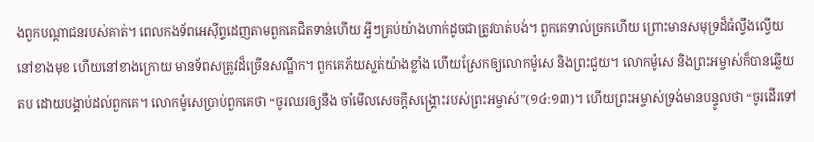ងពួកបណ្តាជនរបស់គាត់។ ពេលកងទ័ពអេស៊ីព្ទដេញតាមពួកគេជិតទាន់ហើយ អ្វីៗគ្រប់យ៉ាងហាក់ដូចជាត្រូវបាត់បង់។ ពួកគេទាល់ច្រកហើយ ព្រោះមានសមុទ្រដ៏ធំល្វឹងល្វើយ នៅខាងមុខ ហើយនៅខាងក្រោយ មានទ័ពសត្រូវដ៏ច្រើនសណ្ឋឹក។ ពួកគេភ័យស្លត់យ៉ាងខ្លាំង ហើយស្រែកឲ្យលោកម៉ូសេ និងព្រះជួយ។ លោកម៉ូសេ និងព្រះអម្ចាស់ក៏បានឆ្លើយតប ដោយបង្គាប់ដល់ពួកគេ។ លោកម៉ូសេប្រាប់ពួកគេថា “ចូរឈរឲ្យនឹង ចាំមើលសេចក្តីសង្គ្រោះរបស់ព្រះអម្ចាស់”(១៤:១៣)។ ហើយព្រះអម្ចាស់ទ្រង់មានបន្ទូលថា “ចូរដើរទៅ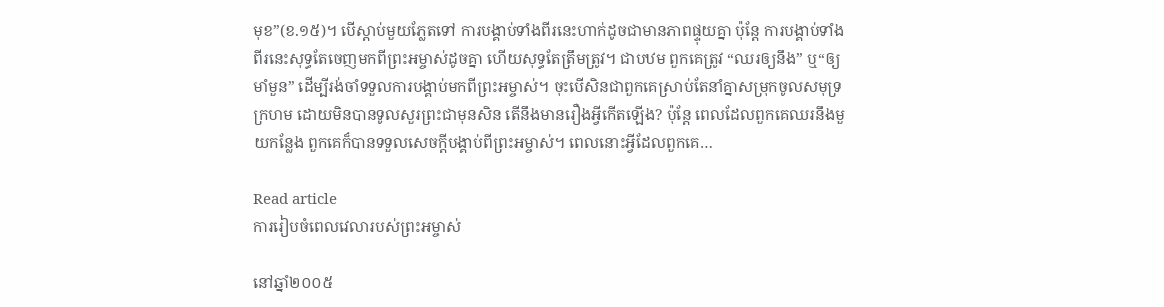មុខ”(ខ.១៥)។ បើស្តាប់មួយភ្លែតទៅ ការបង្គាប់ទាំងពីរនេះហាក់ដូចជាមានភាពផ្ទុយគ្នា ប៉ុន្តែ ការបង្គាប់ទាំងពីរនេះសុទ្ធតែចេញមកពីព្រះអម្ចាស់ដូចគ្នា ហើយសុទ្ធតែត្រឹមត្រូវ។ ជាបឋម ពួកគេត្រូវ “ឈរឲ្យនឹង” ឬ“ឲ្យមាំមួន” ដើម្បីរង់ចាំទទួលការបង្គាប់មកពីព្រះអម្ចាស់។ ចុះបើសិនជាពួកគេស្រាប់តែនាំគ្នាសម្រុកចូលសមុទ្រក្រហម ដោយមិនបានទូលសួរព្រះជាមុនសិន តើនឹងមានរឿងអ្វីកើតឡើង? ប៉ុន្តែ ពេលដែលពួកគេឈរនឹងមួយកន្លែង ពួកគេក៏បានទទួលសេចក្តីបង្គាប់ពីព្រះអម្ចាស់។ ពេលនោះអ្វីដែលពួកគេ…

Read article
ការរៀបចំពេលវេលារបស់ព្រះអម្ចាស់

នៅឆ្នាំ២០០៥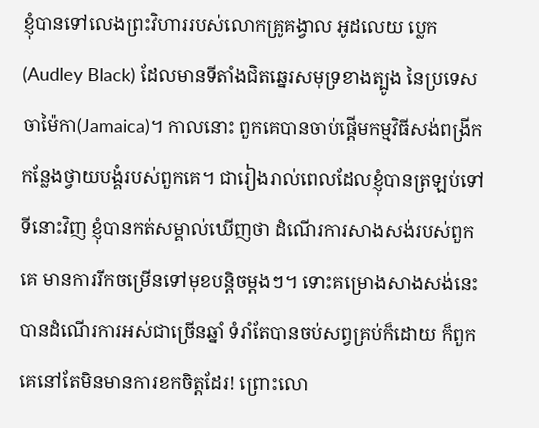ខ្ញុំបានទៅលេងព្រះវិហាររបស់លោកគ្រូគង្វាល អូដលេយ ប្លេក(Audley Black) ដែលមានទីតាំងជិតឆ្នេរសមុទ្រខាងត្បូង នៃប្រទេសចាម៉ៃកា(Jamaica)។ កាលនោះ ពួកគេបានចាប់ផ្តើមកម្មវិធីសង់ពង្រីកកន្លែងថ្វាយបង្គំរបស់ពួកគេ។ ជារៀងរាល់ពេលដែលខ្ញុំបានត្រឡប់ទៅទីនោះវិញ ខ្ញុំបានកត់សម្គាល់ឃើញថា ដំណើរការសាងសង់របស់ពួកគេ មានការរីកចម្រើនទៅមុខបន្តិចម្តងៗ។ ទោះគម្រោងសាងសង់នេះ បានដំណើរការអស់ជាច្រើនឆ្នាំ ទំរាំតែបានចប់សព្វគ្រប់ក៏ដោយ ក៏ពួកគេនៅតែមិនមានការខកចិត្តដែរ! ព្រោះលោ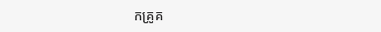កគ្រូគ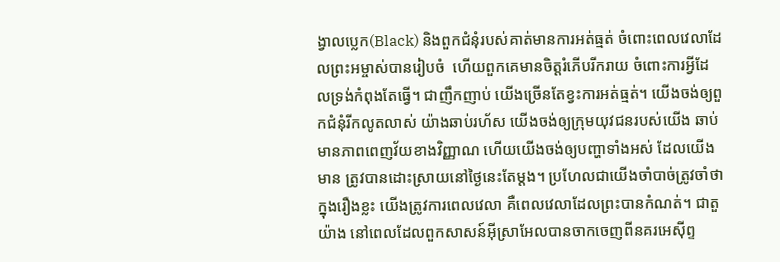ង្វាលប្លេក(Black) និងពួកជំនុំរបស់គាត់មានការអត់ធ្មត់ ចំពោះពេលវេលាដែលព្រះអម្ចាស់បានរៀបចំ  ហើយពួកគេមានចិត្តរំភើបរីករាយ ចំពោះការអ្វីដែលទ្រង់កំពុងតែធ្វើ។ ជាញឹកញាប់ យើងច្រើនតែខ្វះការអត់ធ្មត់។ យើងចង់ឲ្យពួកជំនុំរីកលូតលាស់ យ៉ាងឆាប់រហ័ស យើងចង់ឲ្យក្រុមយុវជនរបស់យើង ឆាប់មានភាពពេញវ័យខាងវិញ្ញាណ ហើយយើងចង់ឲ្យបញ្ហាទាំងអស់ ដែលយើងមាន ត្រូវបានដោះស្រាយនៅថ្ងៃនេះតែម្តង។ ប្រហែលជាយើងចាំបាច់ត្រូវចាំថា ក្នុងរឿងខ្លះ យើងត្រូវការពេលវេលា គឺពេលវេលាដែលព្រះបានកំណត់។ ជាតួយ៉ាង នៅពេលដែលពួកសាសន៍អ៊ីស្រាអែលបានចាកចេញពីនគរអេស៊ីព្ទ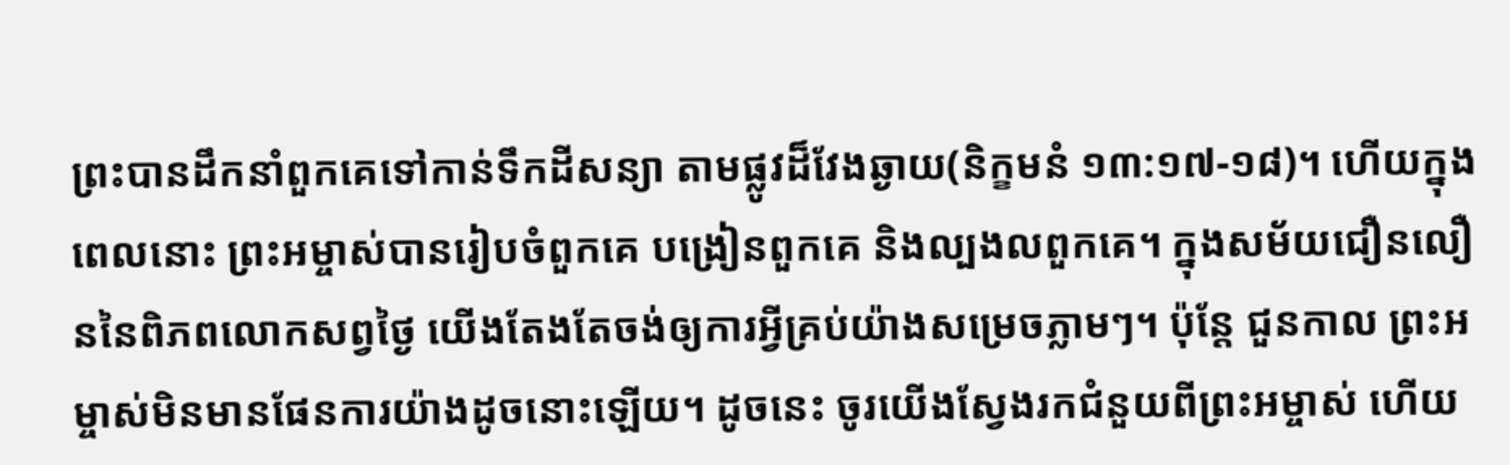ព្រះបានដឹកនាំពួកគេទៅកាន់ទឹកដីសន្យា តាមផ្លូវដ៏វែងឆ្ងាយ(និក្ខមនំ ១៣:១៧-១៨)។ ហើយក្នុងពេលនោះ ព្រះអម្ចាស់បានរៀបចំពួកគេ បង្រៀនពួកគេ និងល្បងលពួកគេ។ ក្នុងសម័យជឿនលឿននៃពិភពលោកសព្វថ្ងៃ យើងតែងតែចង់ឲ្យការអ្វីគ្រប់យ៉ាងសម្រេចភ្លាមៗ។ ប៉ុន្តែ ជួនកាល ព្រះអម្ចាស់មិនមានផែនការយ៉ាងដូចនោះឡើយ។ ដូចនេះ ចូរយើងស្វែងរកជំនួយពីព្រះអម្ចាស់ ហើយ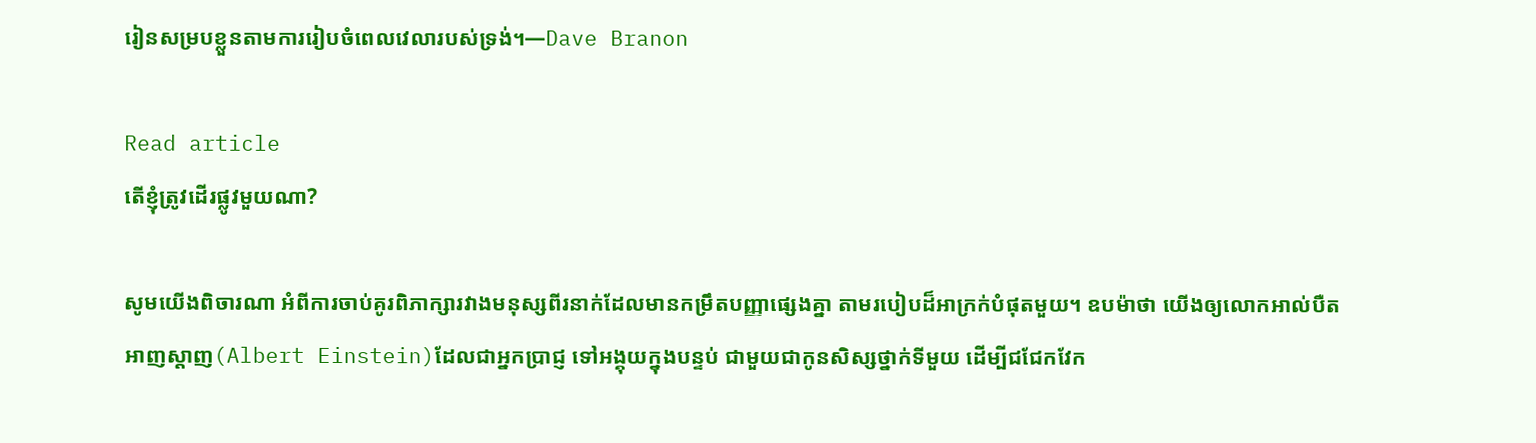រៀនសម្របខ្លួនតាមការរៀបចំពេលវេលារបស់ទ្រង់។—Dave Branon

Read article
តើខ្ញុំត្រូវដើរផ្លូវមួយណា?

សូមយើងពិចារណា អំពីការចាប់គូរពិភាក្សារវាងមនុស្សពីរនាក់ដែលមានកម្រឹតបញ្ញាផ្សេងគ្នា តាមរបៀបដ៏អាក្រក់បំផុតមួយ។ ឧបម៉ាថា យើងឲ្យលោកអាល់បឺត អាញស្តាញ(Albert Einstein)ដែលជាអ្នកប្រាជ្ញ ទៅអង្គុយក្នុងបន្ទប់ ជាមួយជាកូនសិស្សថ្នាក់ទីមួយ ដើម្បីជជែកវែក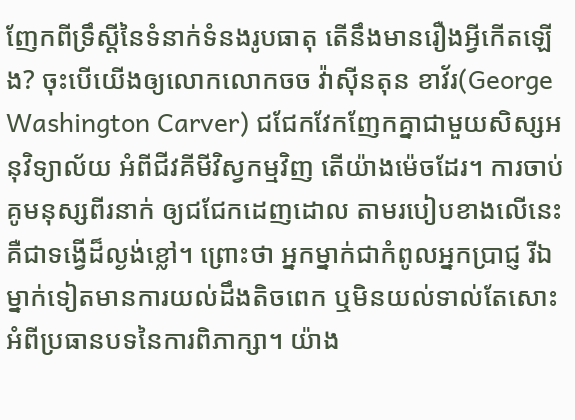ញែកពីទ្រឹស្តីនៃទំនាក់ទំនងរូបធាតុ តើនឹងមានរឿងអ្វីកើតឡើង? ចុះបើយើងឲ្យលោកលោកចច វ៉ាស៊ីនតុន ខាវ័រ(George Washington Carver) ជជែកវែកញែកគ្នាជាមួយសិស្សអនុវិទ្យាល័យ អំពីជីវគីមីវិស្វកម្មវិញ តើយ៉ាងម៉េចដែរ។ ការចាប់គូមនុស្សពីរនាក់ ឲ្យជជែកដេញដោល តាមរបៀបខាងលើនេះ គឺជាទង្វើដ៏ល្ងង់ខ្លៅ។ ព្រោះថា អ្នកម្នាក់ជាកំពូលអ្នកប្រាជ្ញ រីឯម្នាក់ទៀតមានការយល់ដឹងតិចពេក ឬមិនយល់ទាល់តែសោះអំពីប្រធានបទនៃការពិភាក្សា។ យ៉ាង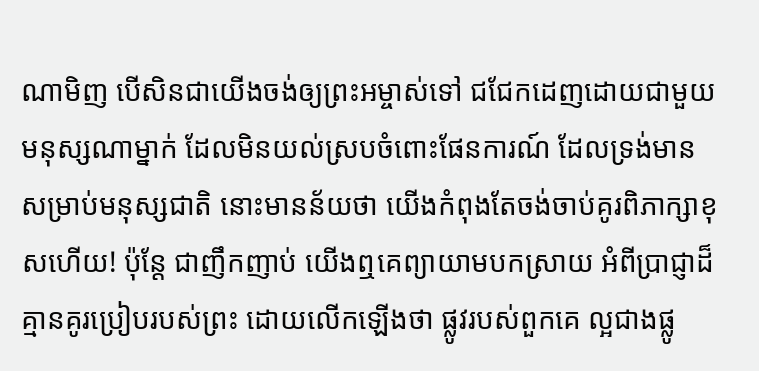ណាមិញ បើសិនជាយើងចង់ឲ្យព្រះអម្ចាស់ទៅ ជជែកដេញដោយជាមួយមនុស្សណាម្នាក់ ដែលមិនយល់ស្របចំពោះផែនការណ៍ ដែលទ្រង់មានសម្រាប់មនុស្សជាតិ នោះមានន័យថា យើងកំពុងតែចង់ចាប់គូរពិភាក្សាខុសហើយ! ប៉ុន្តែ ជាញឹកញាប់ យើងឮគេព្យាយាមបកស្រាយ អំពីប្រាជ្ញាដ៏គ្មានគូរប្រៀបរបស់ព្រះ ដោយលើកឡើងថា ផ្លូវរបស់ពួកគេ ល្អជាងផ្លូ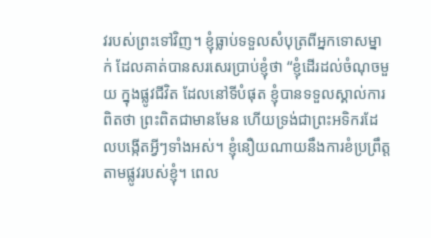វរបស់ព្រះទៅវិញ។ ខ្ញុំធ្លាប់ទទួលសំបុត្រពីអ្នកទោសម្នាក់ ដែលគាត់បានសរសេរប្រាប់ខ្ញុំថា “ខ្ញុំដើរដល់ចំណុចមួយ ក្នុងផ្លូវជីវិត ដែលនៅទីបំផុត ខ្ញុំបានទទួលស្គាល់ការពិតថា ព្រះពិតជាមានមែន ហើយទ្រង់ជាព្រះអទិករដែលបង្កើតអ្វីៗទាំងអស់។ ខ្ញុំនឿយណាយនឹងការខំប្រព្រឹត្ត តាមផ្លូវរបស់ខ្ញុំ។ ពេល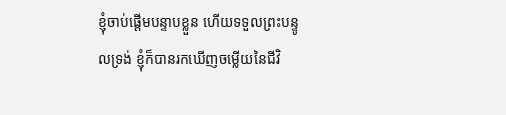ខ្ញុំចាប់ផ្តើមបន្ទាបខ្លួន ហើយទទួលព្រះបន្ទូលទ្រង់ ខ្ញុំក៏បានរកឃើញចម្លើយនៃជីវិ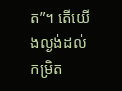ត”។ តើយើងល្ងង់ដល់កម្រិត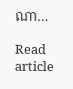ណា…

Read article